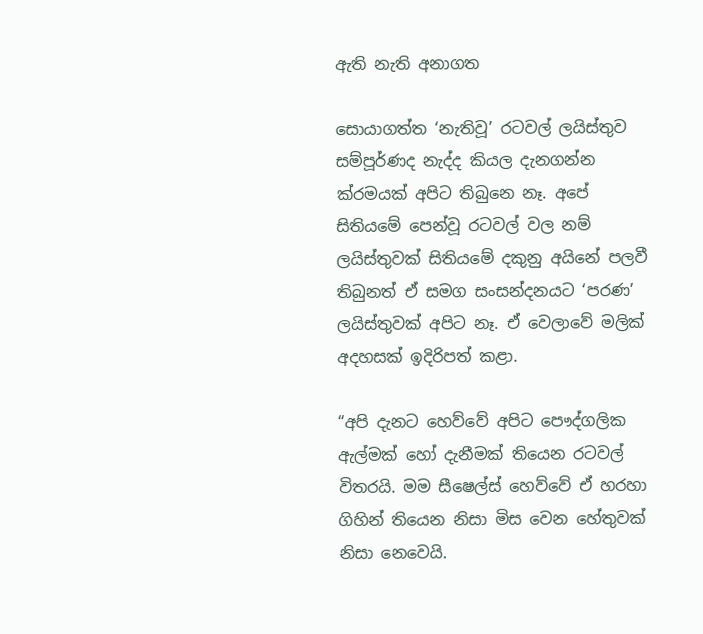ඇති නැති අනාගත

සොයාගත්ත ‘නැතිවූ’ රටවල් ලයිස්තුව සම්පූර්ණද නැද්ද කියල දැනගන්න ක්රමයක් අපිට තිබුනෙ නෑ. අපේ සිතියමේ පෙන්වූ රටවල් වල නම් ලයිස්තුවක් සිතියමේ දකුනු අයිනේ පලවී තිබුනත් ඒ සමග සංසන්දනයට ‘පරණ’ ලයිස්තුවක් අපිට නෑ. ඒ වෙලාවේ මලික් අදහසක් ඉදිරිපත් කළා.

“අපි දැනට හෙව්වේ අපිට පෞද්ගලික ඇල්මක් හෝ දැනීමක් තියෙන රටවල් විතරයි. මම සීෂෙල්ස් හෙව්වේ ඒ හරහා ගිහින් තියෙන නිසා මිස වෙන හේතුවක් නිසා නෙවෙයි.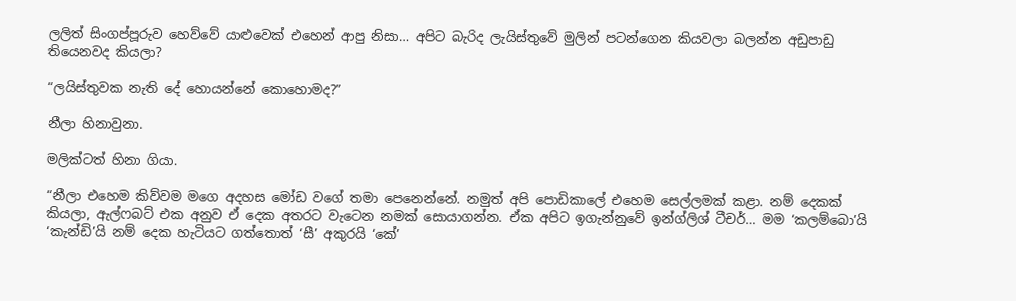ලලිත් සිංගප්පූරුව හෙව්වේ යාළුවෙක් එහෙන් ආපු නිසා… අපිට බැරිද ලැයිස්තුවේ මුලින් පටන්ගෙන කියවලා බලන්න අඩුපාඩු තියෙනවද කියලා?

“ලයිස්තුවක නැති දේ හොයන්නේ කොහොමද?”

නීලා හිනාවුනා.

මලික්ටත් හිනා ගියා.

“නීලා එහෙම කිව්වම මගෙ අදහස මෝඩ වගේ තමා පෙනෙන්නේ. නමුත් අපි පොඩිකාලේ එහෙම සෙල්ලමක් කළා. නම් දෙකක් කියලා, ඇල්ෆබට් එක අනුව ඒ දෙක අතරට වැටෙන නමක් සොයාගන්න. ඒක අපිට ඉගැන්නුවේ ඉන්ග්ලිශ් ටීචර්… මම ‘කලම්බො’යි ‘කැන්ඩි’යි නම් දෙක හැටියට ගත්තොත් ‘සී’ අකුරයි ‘කේ’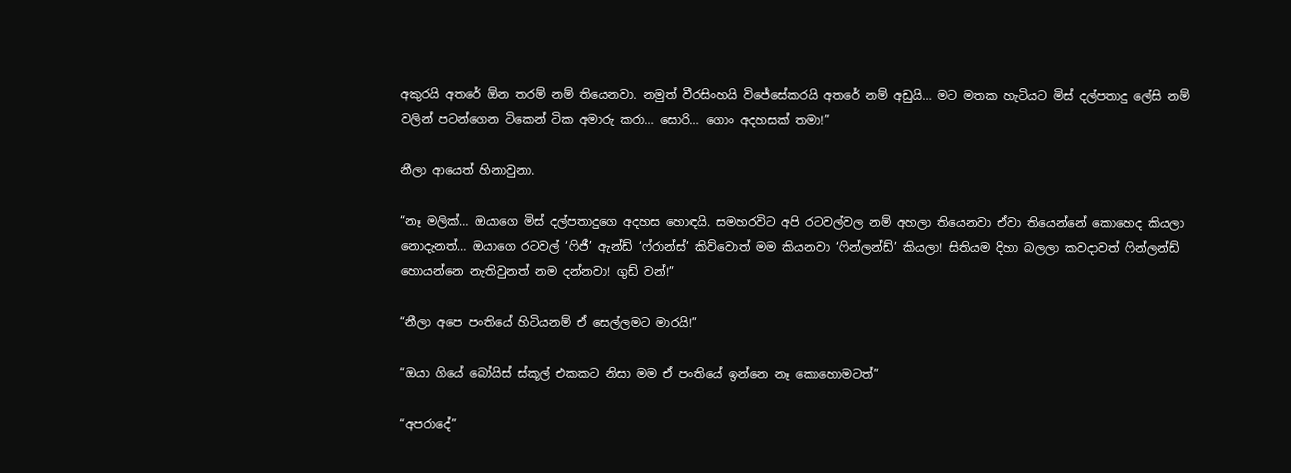අකුරයි අතරේ ඕන තරම් නම් තියෙනවා. නමුත් වීරසිංහයි විජේසේකරයි අතරේ නම් අඩුයි… මට මතක හැටියට මිස් දල්පතාදු ලේසි නම් වලින් පටන්ගෙන ටිකෙන් ටික අමාරු කරා… සොරි… ගොං අදහසක් තමා!”

නීලා ආයෙත් හිනාවුනා.

“නෑ මලික්… ඔයාගෙ මිස් දල්පතාදුගෙ අදහස හොඳයි. සමහරවිට අපි රටවල්වල නම් අහලා තියෙනවා ඒවා තියෙන්නේ කොහෙද කියලා නොදැනත්… ඔයාගෙ රටවල් ‘ෆිජී’ ඇන්ඩ් ‘ෆ්රාන්ස්’ කිව්වොත් මම කියනවා ‘ෆින්ලන්ඩ්’ කියලා! සිතියම දිහා බලලා කවදාවත් ෆින්ලන්ඩ් හොයන්නෙ නැතිවුනත් නම දන්නවා! ගුඩ් වන්!”

“නීලා අපෙ පංතියේ හිටියනම් ඒ සෙල්ලමට මාරයි!”

“ඔයා ගියේ බෝයිස් ස්කූල් එකකට නිසා මම ඒ පංතියේ ඉන්නෙ නෑ කොහොමටත්”

“අපරාදේ”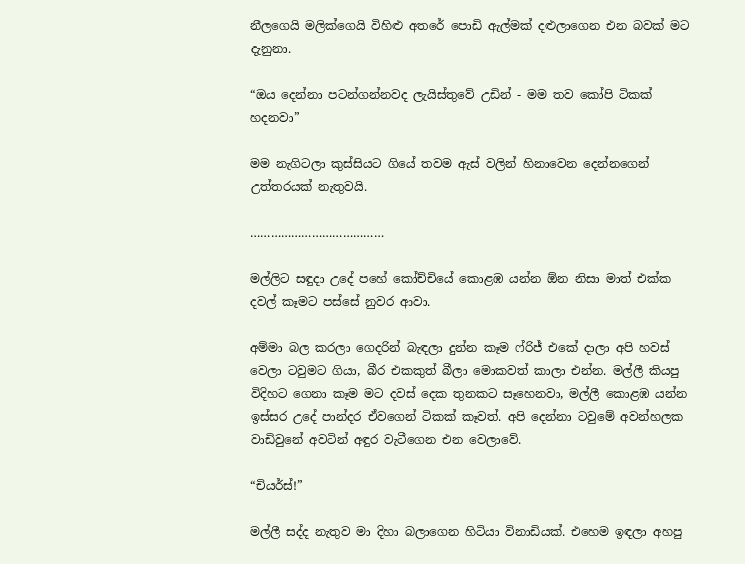නීලගෙයි මලික්ගෙයි විහිළු අතරේ පොඩි ඇල්මක් දළුලාගෙන එන බවක් මට දැනුනා.

“ඔය දෙන්නා පටන්ගන්නවද ලැයිස්තුවේ උඩින් - මම තව කෝපි ටිකක් හදනවා”

මම නැගිටලා කුස්සියට ගියේ තවම ඇස් වලින් හිනාවෙන දෙන්නගෙන් උත්තරයක් නැතුවයි.

…………………………………

මල්ලිට සඳුදා උදේ පහේ කෝච්චියේ කොළඹ යන්න ඕන නිසා මාත් එක්ක දවල් කෑමට පස්සේ නුවර ආවා.

අම්මා බල කරලා ගෙදරින් බැඳලා දුන්න කෑම ෆ්රිජ් එකේ දාලා අපි හවස් වෙලා ටවුමට ගියා, බීර එකකුත් බීලා මොකවත් කාලා එන්න. මල්ලී කියපු විදිහට ගෙනා කෑම මට දවස් දෙක තුනකට සෑහෙනවා, මල්ලී කොළඹ යන්න ඉස්සර උදේ පාන්දර ඒවගෙන් ටිකක් කෑවත්. අපි දෙන්නා ටවුමේ අවන්හලක වාඩිවුනේ අවටින් අඳුර වැටීගෙන එන වෙලාවේ.

“චියර්ස්!”

මල්ලී සද්ද නැතුව මා දිහා බලාගෙන හිටියා විනාඩියක්. එහෙම ඉඳලා අහපු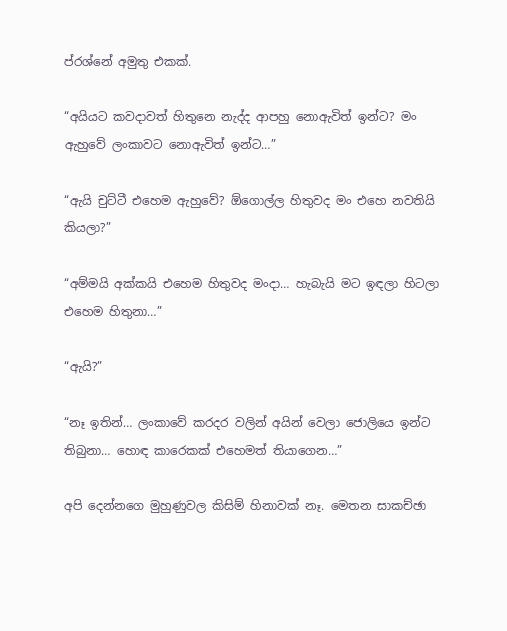ප්රශ්නේ අමුතු එකක්.

“අයියට කවදාවත් හිතුනෙ නැද්ද ආපහු නොඇවිත් ඉන්ට? මං ඇහුවේ ලංකාවට නොඇවිත් ඉන්ට…”

“ඇයි චුට්ටී එහෙම ඇහුවේ? ඕගොල්ල හිතුවද මං එහෙ නවතියි කියලා?”

“අම්මයි අක්කයි එහෙම හිතුවද මංදා… හැබැයි මට ඉඳලා හිටලා එහෙම හිතුනා…”

“ඇයි?”

“නෑ ඉතින්… ලංකාවේ කරදර වලින් අයින් වෙලා ජොලියෙ ඉන්ට තිබුනා… හොඳ කාරෙකක් එහෙමත් තියාගෙන…”

අපි දෙන්නගෙ මුහුණුවල කිසිම් හිනාවක් නෑ. මෙතන සාකච්ඡා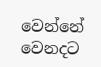වෙන්නේ වෙනදට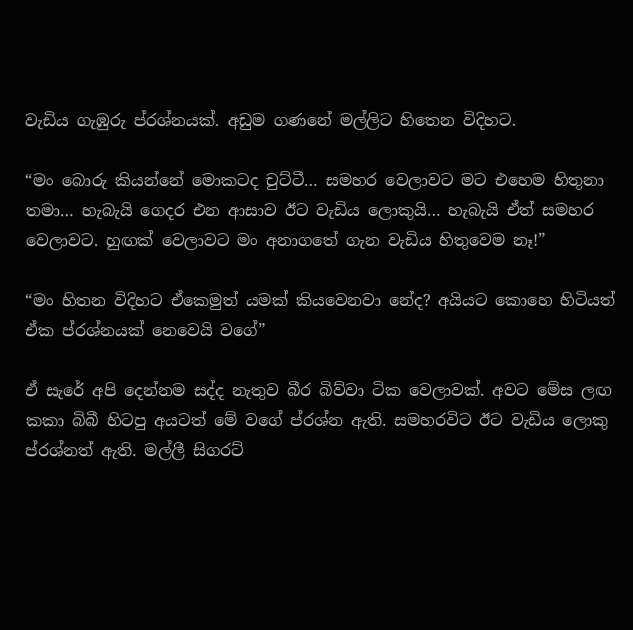වැඩිය ගැඹුරු ප්රශ්නයක්. අඩුම ගණනේ මල්ලිට හිතෙන විදිහට.

“මං බොරු කියන්නේ මොකටද චුට්ටී… සමහර වෙලාවට මට එහෙම හිතුනා තමා… හැබැයි ගෙදර එන ආසාව ඊට වැඩිය ලොකුයි… හැබැයි ඒත් සමහර වෙලාවට. හුඟක් වෙලාවට මං අනාගතේ ගැන වැඩිය හිතුවෙම නෑ!”

“මං හිතන විදිහට ඒකෙමුත් යමක් කියවෙනවා නේද? අයියට කොහෙ හිටියත් ඒක ප්රශ්නයක් නෙවෙයි වගේ”

ඒ සැරේ අපි දෙන්නම සද්ද නැතුව බීර බිව්වා ටික වෙලාවක්. අවට මේස ලඟ කකා බිබී හිටපු අයටත් මේ වගේ ප්රශ්න ඇති. සමහරවිට ඊට වැඩිය ලොකු ප්රශ්නත් ඇති. මල්ලී සිගරට්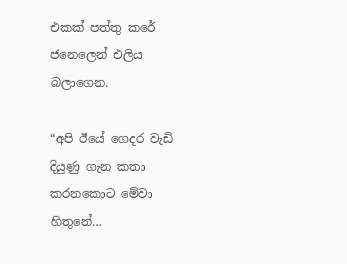එකක් පත්තු කරේ ජනෙලෙන් එලිය බලාගෙන.

“අපි ඊයේ ගෙදර වැඩි දියුණු ගැන කතා කරනකොට මේවා හිතුනේ…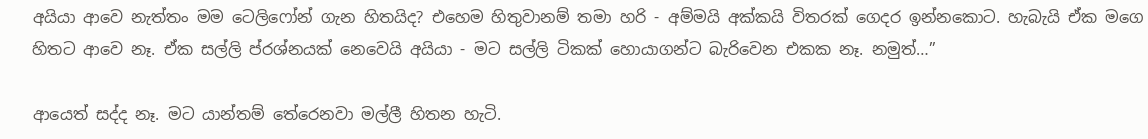අයියා ආවෙ නැත්තං මම ටෙලිෆෝන් ගැන හිතයිද? එහෙම හිතුවානම් තමා හරි - අම්මයි අක්කයි විතරක් ගෙදර ඉන්නකොට. හැබැයි ඒක මගෙ හිතට ආවෙ නෑ. ඒක සල්ලි ප්රශ්නයක් නෙවෙයි අයියා - මට සල්ලි ටිකක් හොයාගන්ට බැරිවෙන එකක නෑ. නමුත්…”

ආයෙත් සද්ද නෑ. මට යාන්තම් තේරෙනවා මල්ලී හිතන හැටි.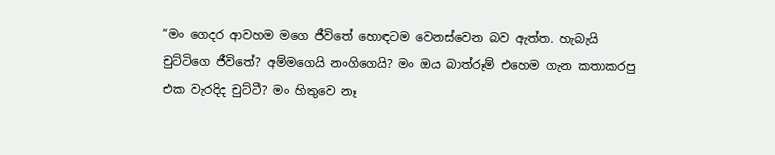“මං ගෙදර ආවහම මගෙ ජීවිතේ හොඳටම වෙනස්වෙන බව ඇත්ත. හැබැයි චුට්ටිගෙ ජීවිතේ? අම්මගෙයි නංගිගෙයි? මං ඔය බාත්රූම් එහෙම ගැන කතාකරපු එක වැරදිද චුට්ටී? මං හිතුවෙ නෑ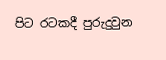පිට රටකදී පුරුදුවුන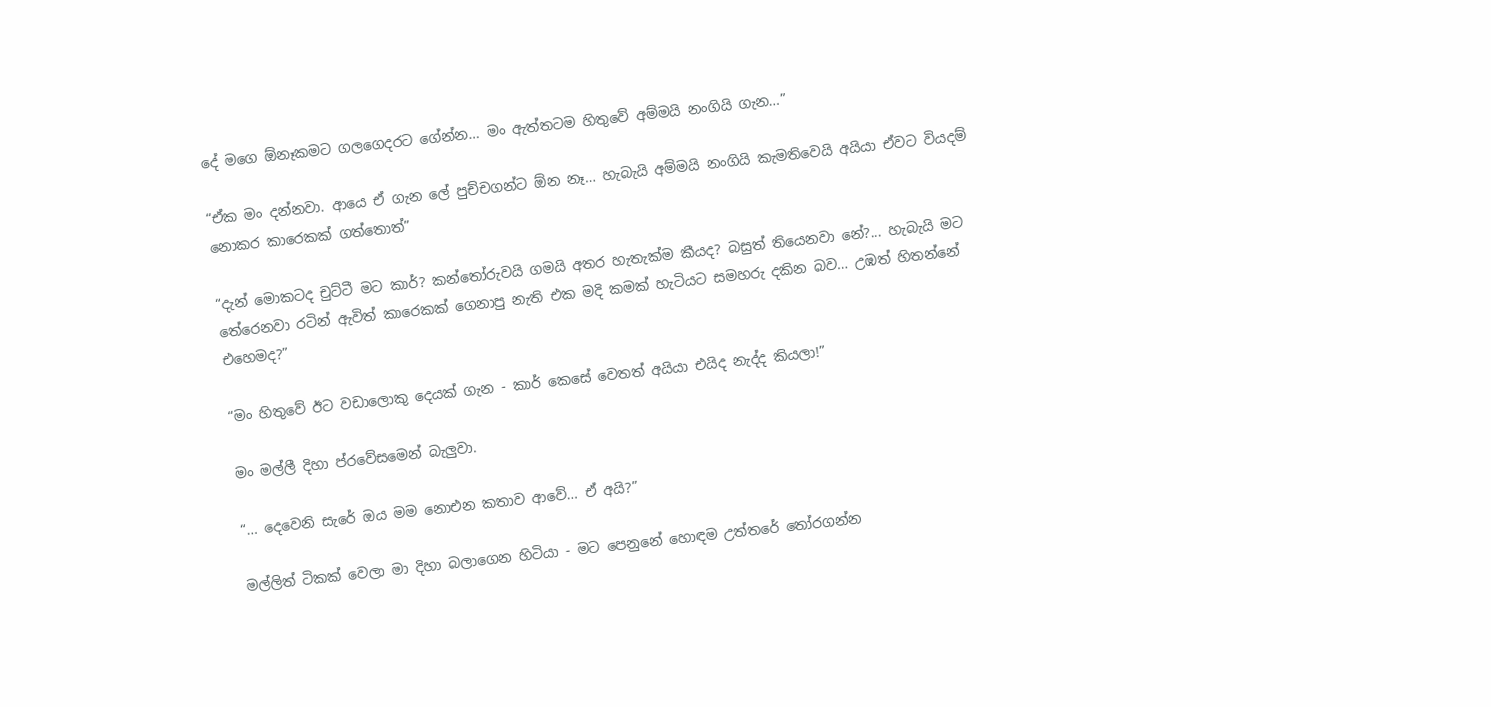දේ මගෙ ඕනෑකමට ගලගෙදරට ගේන්න… මං ඇත්තටම හිතුවේ අම්මයි නංගියි ගැන…”

“ඒක මං දන්නවා. ආයෙ ඒ ගැන ලේ පුච්චගන්ට ඕන නෑ… හැබැයි අම්මයි නංගියි කැමතිවෙයි අයියා ඒවට වියදම් නොකර කාරෙකක් ගත්තොත්”

“දැන් මොකටද චුට්ටී මට කාර්? කන්තෝරුවයි ගමයි අතර හැතැක්ම කීයද? බසුත් තියෙනවා නේ?... හැබැයි මට තේරෙනවා රටින් ඇවිත් කාරෙකක් ගෙනාපු නැති එක මදි කමක් හැටියට සමහරු දකින බව… උඹත් හිතන්නේ එහෙමද?”

“මං හිතුවේ ඊට වඩාලොකු දෙයක් ගැන - කාර් කෙසේ වෙතත් අයියා එයිද නැද්ද කියලා!”

මං මල්ලී දිහා ප්රවේසමෙන් බැලුවා.

“… දෙවෙනි සැරේ ඔය මම නොඑන කතාව ආවේ… ඒ අයි?”

මල්ලිත් ටිකක් වෙලා මා දිහා බලාගෙන හිටියා - මට පෙනුනේ හොඳම උත්තරේ තෝරගන්න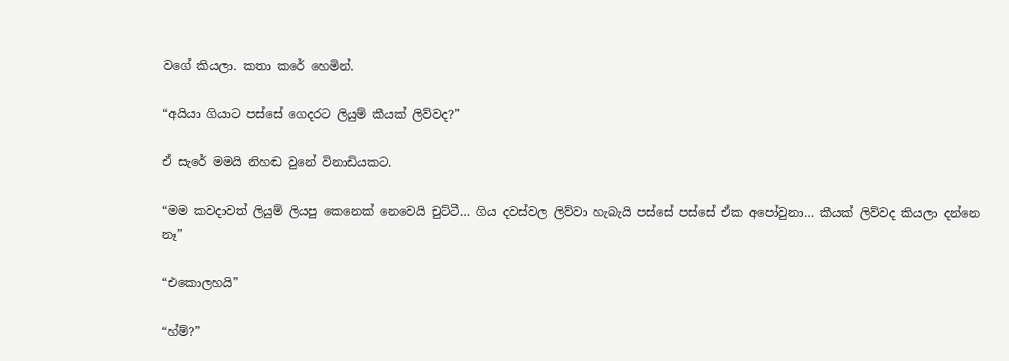වගේ කියලා. කතා කරේ හෙමින්.

“අයියා ගියාට පස්සේ ගෙදරට ලියුම් කීයක් ලිව්වද?”

ඒ සැරේ මමයි නිහඬ වුනේ විනාඩියකට.

“මම කවදාවත් ලියුම් ලියපු කෙනෙක් නෙවෙයි චුට්ටී… ගිය දවස්වල ලිව්වා හැබැයි පස්සේ පස්සේ ඒක අපෝවුනා… කීයක් ලිව්වද කියලා දන්නෙ නෑ”

“එකොලහයි”

“හ්ම්?”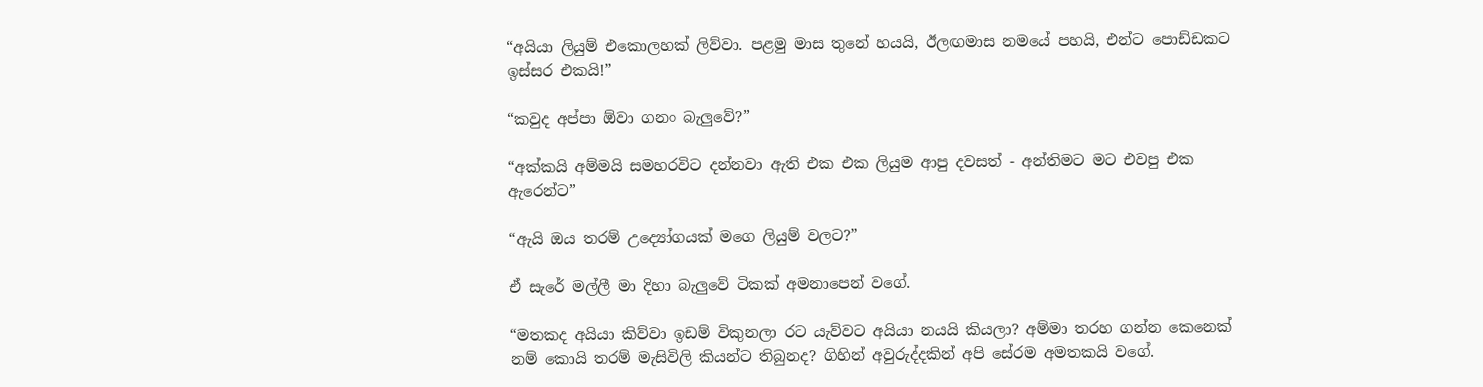“අයියා ලියුම් එකොලහක් ලිව්වා. පළමු මාස තුනේ හයයි, ඊලඟමාස නමයේ පහයි, එන්ට පොඩ්ඩකට ඉස්සර එකයි!”

“කවුද අප්පා ඕවා ගනං බැලුවේ?”

“අක්කයි අම්මයි සමහරවිට දන්නවා ඇති එක එක ලියුම ආපු දවසත් - අන්තිමට මට එවපු එක ඇරෙන්ට”

“ඇයි ඔය තරම් උද්‍යෝගයක් මගෙ ලියුම් වලට?”

ඒ සැරේ මල්ලී මා දිහා බැලුවේ ටිකක් අමනාපෙන් වගේ.

“මතකද අයියා කිව්වා ඉඩම් විකුනලා රට යැව්වට අයියා නයයි කියලා? අම්මා තරහ ගන්න කෙනෙක් නම් කොයි තරම් මැසිවිලි කියන්ට තිබුනද? ගිහින් අවුරුද්දකින් අපි සේරම අමතකයි වගේ.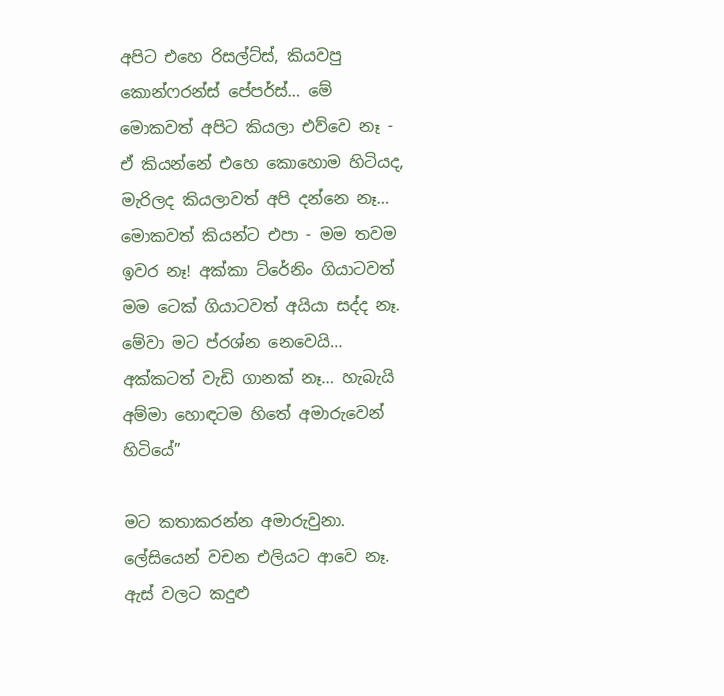අපිට එහෙ රිසල්ට්ස්, කියවපු කොන්ෆරන්ස් පේපර්ස්… මේ මොකවත් අපිට කියලා එව්වෙ නෑ - ඒ කියන්නේ එහෙ කොහොම හිටියද, මැරිලද කියලාවත් අපි දන්නෙ නෑ… මොකවත් කියන්ට එපා - මම තවම ඉවර නෑ! අක්කා ට්රේනිං ගියාටවත් මම ටෙක් ගියාටවත් අයියා සද්ද නෑ. මේවා මට ප්රශ්න නෙවෙයි… අක්කටත් වැඩි ගානක් නෑ… හැබැයි අම්මා හොඳටම හිතේ අමාරුවෙන් හිටියේ”

මට කතාකරන්න අමාරුවුනා. ලේසියෙන් වචන එලියට ආවෙ නෑ. ඇස් වලට කදුළු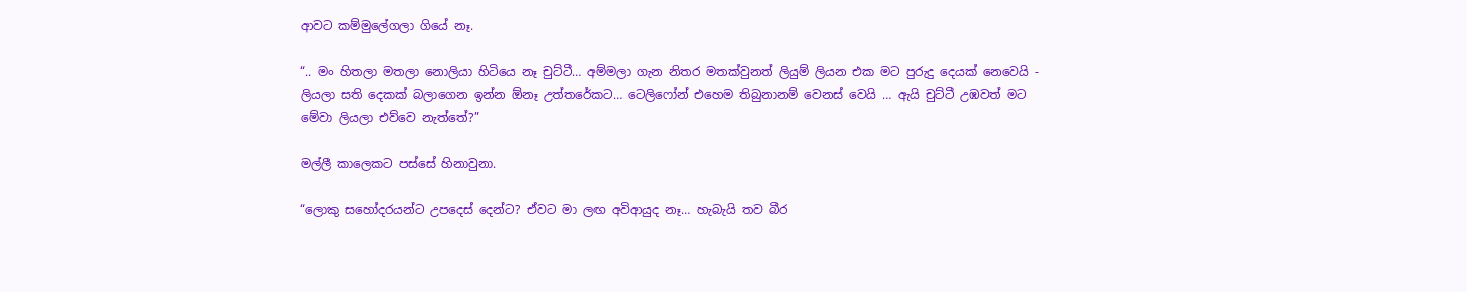ආවට කම්මුලේගලා ගියේ නෑ.

“.. මං හිතලා මතලා නොලියා හිටියෙ නෑ චුට්ටී… අම්මලා ගැන නිතර මතක්වුනත් ලියුම් ලියන එක මට පුරුදු දෙයක් නෙවෙයි - ලියලා සති දෙකක් බලාගෙන ඉන්න ඕනෑ උත්තරේකට… ටෙලිෆෝන් එහෙම තිබුනානම් වෙනස් වෙයි … ඇයි චුට්ටී උඹවත් මට මේවා ලියලා එව්වෙ නැත්තේ?”

මල්ලී කාලෙකට පස්සේ හිනාවුනා.

“ලොකු සහෝදරයන්ට උපදෙස් දෙන්ට? ඒවට මා ලඟ අවිආයුද නෑ… හැබැයි තව බීර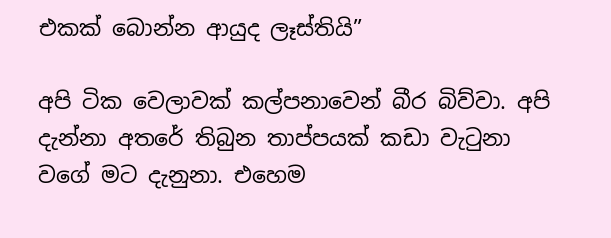එකක් බොන්න ආයුද ලෑස්තියි”

අපි ටික වෙලාවක් කල්පනාවෙන් බීර බිව්වා. අපි දැන්නා අතරේ තිබුන තාප්පයක් කඩා වැටුනා වගේ මට දැනුනා. එහෙම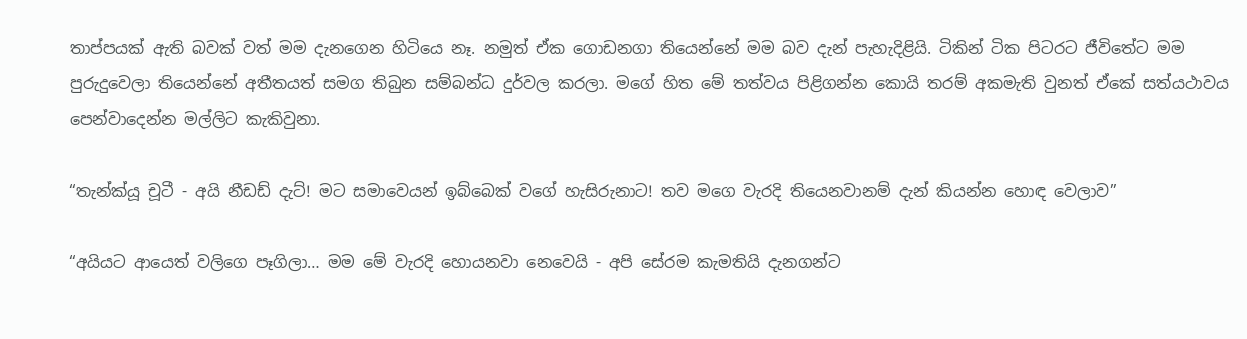තාප්පයක් ඇති බවක් වත් මම දැනගෙන හිටියෙ නෑ. නමුත් ඒක ගොඩනගා තියෙන්නේ මම බව දැන් පැහැදිළියි. ටිකින් ටික පිටරට ජීවිතේට මම පුරුදුවෙලා තියෙන්නේ අතීතයත් සමග තිබුන සම්බන්ධ දුර්වල කරලා. මගේ හිත මේ තත්වය පිළිගන්න කොයි තරම් අකමැති වුනත් ඒකේ සත්යථාවය පෙන්වාදෙන්න මල්ලිට කැකිවුනා.

“තැන්ක්යූ චූටී - අයි නීඩඩ් දැට්! මට සමාවෙයන් ඉබ්බෙක් වගේ හැසිරුනාට! තව මගෙ වැරදි තියෙනවානම් දැන් කියන්න හොඳ වෙලාව”

“අයියට ආයෙත් වලිගෙ පෑගිලා… මම මේ වැරදි හොයනවා නෙවෙයි - අපි සේරම කැමතියි දැනගන්ට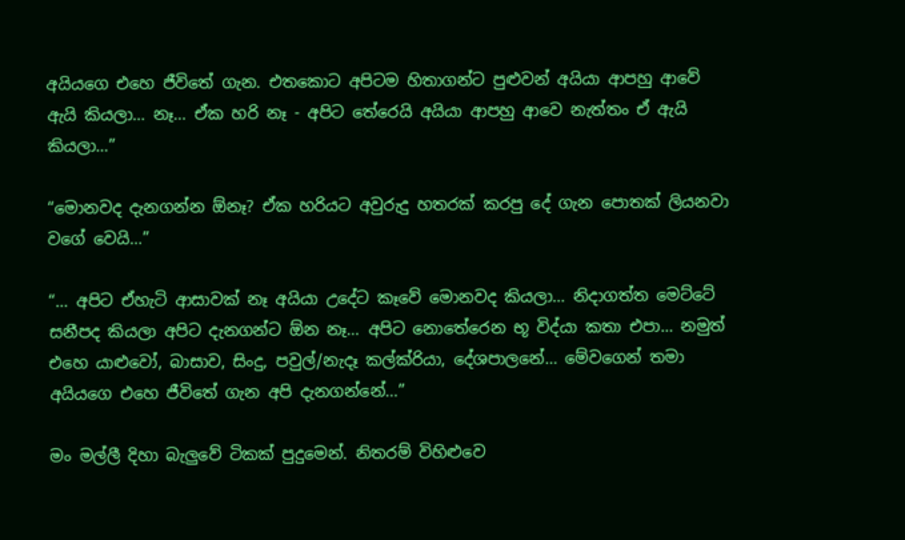අයියගෙ එහෙ ජීවිතේ ගැන. එතකොට අපිටම හිතාගන්ට පුළුවන් අයියා ආපහු ආවේ ඇයි කියලා… නෑ… ඒක හරි නෑ - අපිට තේරෙයි අයියා ආපහු ආවෙ නැත්තං ඒ ඇයි කියලා…”

“මොනවද දැනගන්න ඕනෑ? ඒක හරියට අවුරුදු හතරක් කරපු දේ ගැන පොතක් ලියනවා වගේ වෙයි…”

“… අපිට ඒහැටි ආසාවක් නෑ අයියා උදේට කෑවේ මොනවද කියලා… නිදාගත්ත මෙට්ටේ සනීපද කියලා අපිට දැනගන්ට ඕන නෑ… අපිට නොතේරෙන භූ විද්යා කතා එපා… නමුත් එහෙ යාළුවෝ, බාසාව, සිංදු, පවුල්/නැදෑ කල්ක්රියා, දේශපාලනේ… මේවගෙන් තමා අයියගෙ එහෙ ජීවිතේ ගැන අපි දැනගන්නේ…”

මං මල්ලී දිහා බැලුවේ ටිකක් පුදුමෙන්. නිතරම් විහිළුවෙ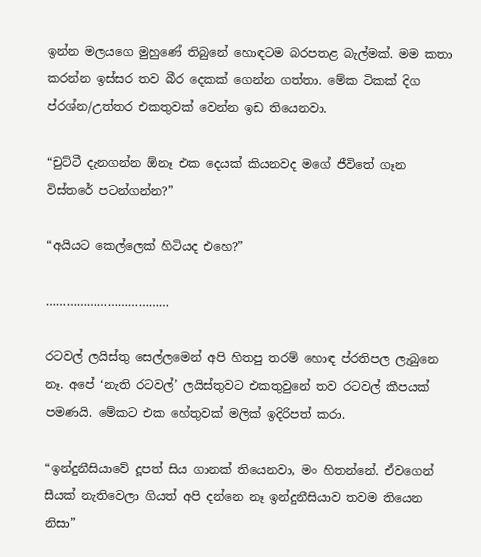ඉන්න මලයගෙ මුහුණේ තිබුනේ හොඳටම බරපතළ බැල්මක්. මම කතා කරන්න ඉස්සර තව බීර දෙකක් ගෙන්න ගත්තා. මේක ටිකක් දිග ප්රශ්න/උත්තර එකතුවක් වෙන්න ඉඩ තියෙනවා.

“චුට්ටී දැනගන්න ඕනෑ එක දෙයක් කියනවද මගේ ජීවිතේ ගෑන විස්තරේ පටන්ගන්න?”

“අයියට කෙල්ලෙක් හිටියද එහෙ?”

………………………………

රටවල් ලයිස්තු සෙල්ලමෙන් අපි හිතපු තරම් හොඳ ප්රතිපල ලැබුනෙ නෑ. අපේ ‘නැති රටවල්’ ලයිස්තුවට එකතුවුනේ තව රටවල් කීපයක් පමණයි. මේකට එක හේතුවක් මලික් ඉදිරිපත් කරා.

“ඉන්දුනීසියාවේ දූපත් සිය ගානක් තියෙනවා, මං හිතන්නේ. ඒවගෙන් සීයක් නැතිවෙලා ගියත් අපි දන්නෙ නෑ ඉන්දුනීසියාව තවම තියෙන නිසා”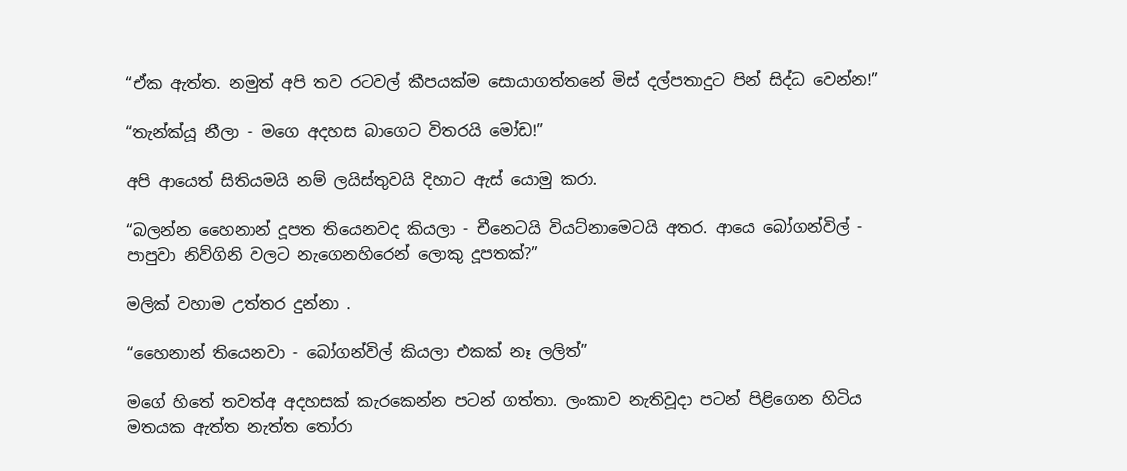“ඒක ඇත්ත. නමුත් අපි තව රටවල් කීපයක්ම සොයාගත්තනේ මිස් දල්පතාදුට පින් සිද්ධ වෙන්න!”

“තැන්ක්යූ නීලා - මගෙ අදහස බාගෙට විතරයි මෝඩ!”

අපි ආයෙත් සිතියමයි නම් ලයිස්තුවයි දිහාට ඇස් යොමු කරා.

“බලන්න හෛනාන් දූපත තියෙනවද කියලා - චීනෙටයි වියට්නාමෙටයි අතර. ආයෙ බෝගන්විල් - පාපුවා නිව්ගිනි වලට නැගෙනහිරෙන් ලොකු දූපතක්?”

මලික් වහාම උත්තර දුන්නා .

“හෛනාන් තියෙනවා - බෝගන්විල් කියලා එකක් නෑ ලලිත්”

මගේ හිතේ තවත්අ අදහසක් කැරකෙන්න පටන් ගත්තා. ලංකාව නැතිවූදා පටන් පිළිගෙන හිටිය මතයක ඇත්ත නැත්ත තෝරා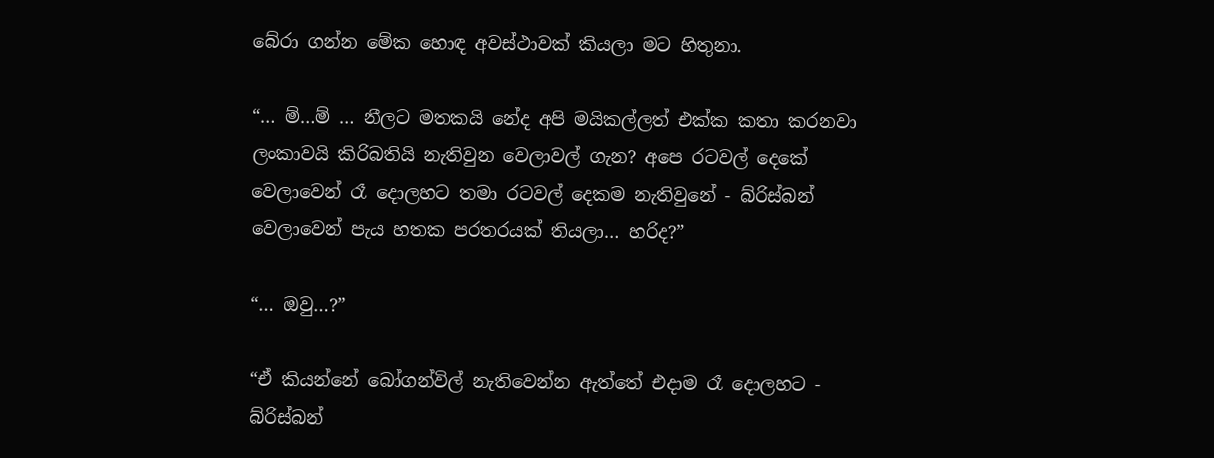බේරා ගන්න මේක හොඳ අවස්ථාවක් කියලා මට හිතුනා.

“… ම්…ම් … නීලට මතකයි නේද අපි මයිකල්ලත් එක්ක කතා කරනවා ලංකාවයි කිරිබතියි නැතිවුන වෙලාවල් ගැන? අපෙ රටවල් දෙකේ වෙලාවෙන් රෑ දොලහට තමා රටවල් දෙකම නැතිවුනේ - බ්රිස්බන් වෙලාවෙන් පැය හතක පරතරයක් තියලා… හරිද?”

“… ඔවු…?”

“ඒ කියන්නේ බෝගන්විල් නැතිවෙන්න ඇත්තේ එදාම රෑ දොලහට - බ්රිස්බන්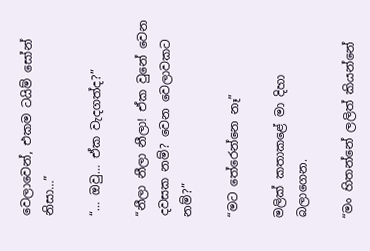වෙලාවෙන්, එකම ටයිම් සෝන් නිසා…”

“… ඔවු… ඒක වැදගත්ද?”

“නීලා නීලා නීලා! ඒක වුනේ වෙන දවසක නම්? වෙන වෙලාවකට නම්?”

“මට තේරෙන්නෙ නෑ”

මලික් කතාකළේ මා දිහා බලාගෙන.

“මං හිතන්නේ ලලිත් කියන්නේ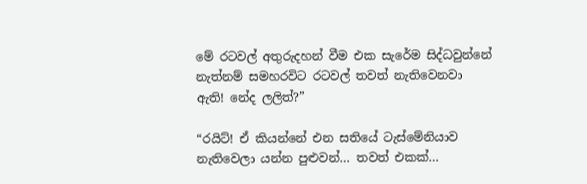මේ රටවල් අතුරුදහන් වීම එක සැරේම සිද්ධවුන්නේ නැත්නම් සමහරවිට රටවල් තවත් නැතිවෙනවා ඇති! නේද ලලිත්?”

“රයිට්! ඒ කියන්නේ එන සතියේ ටැස්මේනියාව නැතිවෙලා යන්න පුළුවන්… තවත් එකක්…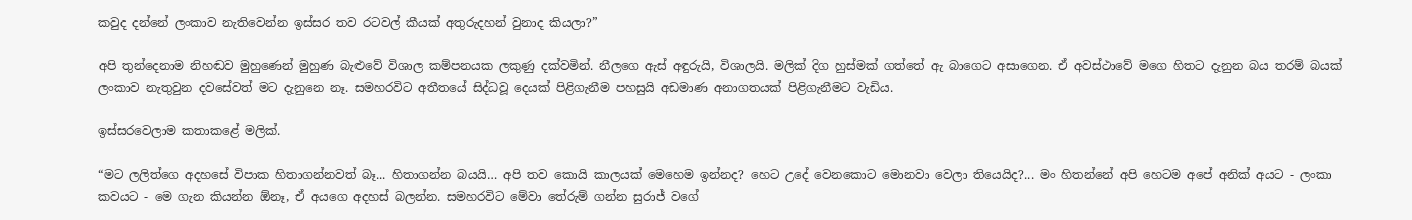කවුද දන්නේ ලංකාව නැතිවෙන්න ඉස්සර තව රටවල් කීයක් අතුරුදහන් වුනාද කියලා?”

අපි තුන්දෙනාම නිහඬව මුහුණෙන් මුහුණ බැළුවේ විශාල කම්පනයක ලකුණු දක්වමින්. නීලගෙ ඇස් අඳුරුයි, විශාලයි. මලික් දිග හුස්මක් ගත්තේ ඇ බාගෙට අසාගෙන. ඒ අවස්ථාවේ මගෙ හිතට දැනුන බය තරම් බයක් ලංකාව නැතුවුන දවසේවත් මට දැනුනෙ නෑ. සමහරවිට අතීතයේ සිද්ධවූ දෙයක් පිළිගැනීම පහසුයි අඩමාණ අනාගතයක් පිළිගැනීමට වැඩිය.

ඉස්සරවෙලාම කතාකළේ මලික්.

“මට ලලිත්ගෙ අදහසේ විපාක හිතාගන්නවත් බෑ... හිතාගන්න බයයි… අපි තව කොයි කාලයක් මෙහෙම ඉන්නද? හෙට උදේ වෙනකොට මොනවා වෙලා තියෙයිද?... මං හිතන්නේ අපි හෙටම අපේ අනික් අයට - ලංකා කවයට - මෙ ගැන කියන්න ඕනෑ, ඒ අයගෙ අදහස් බලන්න. සමහරවිට මේවා තේරුම් ගන්න සුරාජ් වගේ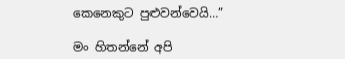කෙනෙකුට පුළුවන්වෙයි…”

මං හිතන්නේ අපි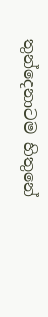තුන්දෙනාටම හිතුනේ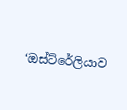‘ඔස්ට්රේලියාව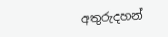අතුරුදහන්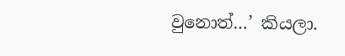වුනොත්…’ කියලා.